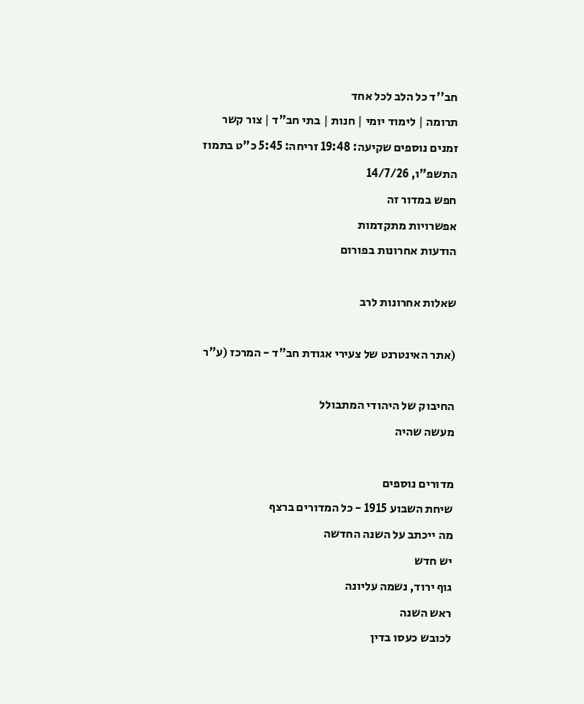חב''ד כל הלב לכל אחד
תרומה | לימוד יומי | חנות | בתי חב"ד | צור קשר
זמנים נוספים שקיעה: 19:48 זריחה: 5:45 כ"ט בתמוז התשפ"ו, 14/7/26
חפש במדור זה
אפשרויות מתקדמות
הודעות אחרונות בפורום

שאלות אחרונות לרב

(אתר האינטרנט של צעירי אגודת חב"ד - המרכז (ע"ר

החיבוק של היהודי המתבולל
מעשה שהיה

מדורים נוספים
שיחת השבוע 1915 - כל המדורים ברצף
מה ייכתב על השנה החדשה
יש חדש
גוף ירוד, נשמה עליונה
ראש השנה
לכובש כעסו בדין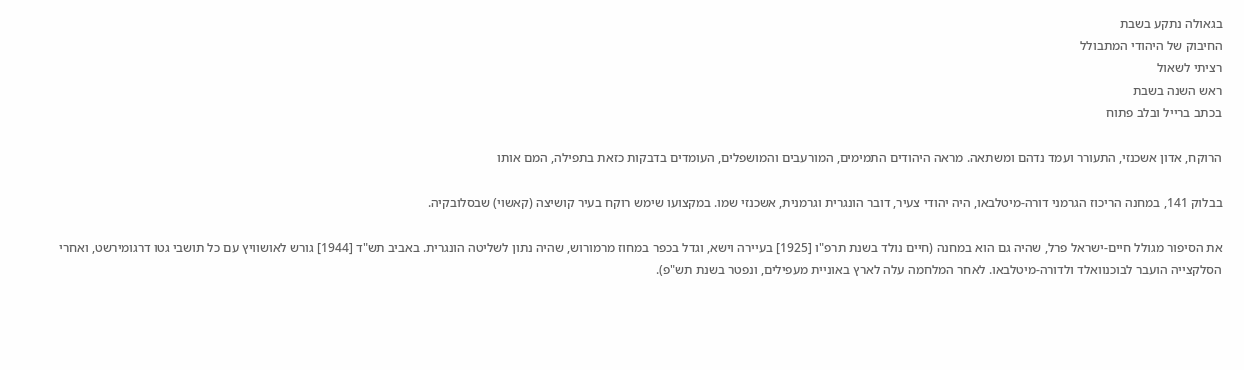בגאולה נתקע בשבת
החיבוק של היהודי המתבולל
רציתי לשאול
ראש השנה בשבת
בכתב ברייל ובלב פתוח

הרוקח, אדון אשכנזי, התעורר ועמד נדהם ומשתאה. מראה היהודים התמימים, המורעבים והמושפלים, העומדים בדבקות כזאת בתפילה, המם אותו

בבלוק 141, במחנה הריכוז הגרמני דורה-מיטלבאו, היה יהודי צעיר, דובר הונגרית וגרמנית, אשכנזי שמו. במקצועו שימש רוקח בעיר קושיצה (קאשוי) שבסלובקיה.

את הסיפור מגולל חיים-ישראל פרל, שהיה גם הוא במחנה (חיים נולד בשנת תרפ"ו [1925] בעיירה וישא, וגדל בכפר במחוז מרמורוש, שהיה נתון לשליטה הונגרית. באביב תש"ד [1944] גורש לאושוויץ עם כל תושבי גטו דרגומירשט, ואחרי הסלקצייה הועבר לבוכנוואלד ולדורה-מיטלבאו. לאחר המלחמה עלה לארץ באוניית מעפילים, ונפטר בשנת תש"פ).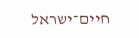חיים־ישראל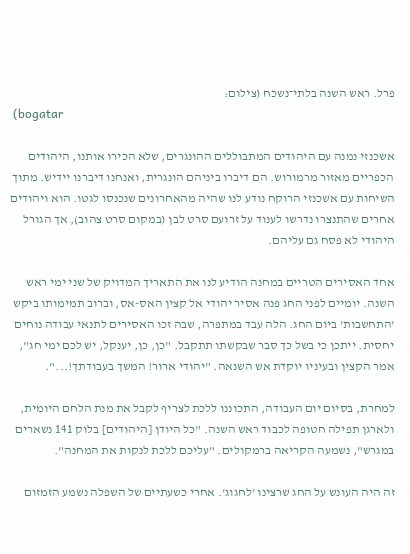פרל. ראש השנה בלתי־נשכח (צילום:
 (bogatar

אשכנזי נמנה עם היהודים המתבוללים ההונגרים, שלא הכירו אותנו, היהודים הכפריים מאזור מרמורוש. הם דיברו ביניהם הונגרית, ואנחנו דיברנו יידיש. מתוך השיחות עם אשכנזי הרוקח נודע לנו שהיה מהאחרונים שנכנסו לגטו. הוא ויהודים אחרים שהתנצרו נדרשו לענוד על זרועם סרט לבן (במקום סרט צהוב), אך הגורל היהודי לא פסח גם עליהם.

אחד האסירים הטריים במחנה הודיע לנו את התאריך המדויק של שני ימי ראש השנה. יומיים לפני החג פנה אסיר יהודי אל קצין האס-אס, וברוב תמימותו ביקש 'התחשבות' ביום החג. הלה עבד במתפרה, שבה זכו האסירים לתנאי עבודה נוחים יחסית. ייתכן כי בשל כך סבר שבקשתו תתקבל. "כן, כן, יענקל, יש לכם ימי חג", אמר הקצין ובעיניו יוקדת אש השנאה. "יהודי ארור! המשך בעבודתך!...".

למחרת, בסיום יום העבודה, התכוננו ללכת לצריף לקבל את מנת הלחם היומית, ולארגן תפילה חטופה לכבוד ראש השנה. "כל היודן [היהודים] בלוק 141 נשארים במגרש", נשמעה הקריאה ברמקולים. "עליכם ללכת לנקות את המחנה".

זה היה העונש על החג שרצינו 'לחגוג'. אחרי כשעתיים של השפלה נשמע הזמזום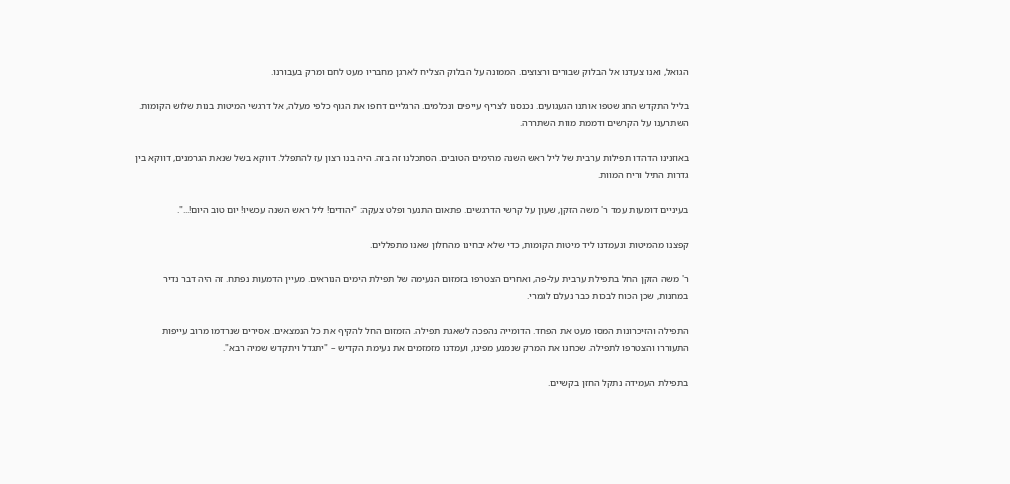הגואל, ואנו צעדנו אל הבלוק שבורים ורצוצים. הממונה על הבלוק הצליח לארגן מחבריו מעט לחם ומרק בעבורנו.

בליל התקדש החג שטפו אותנו הגעגועים. נכנסנו לצריף עייפים ונכלמים. הרגליים דחפו את הגוף כלפי מעלה, אל דרגשי המיטות בנות שלוש הקומות. השתרענו על הקרשים ודממת מוות השתררה.

באוזנינו הדהדו תפילות ערבית של ליל ראש השנה מהימים הטובים. הסתכלנו זה בזה. היה בנו רצון עז להתפלל. דווקא בשל שנאת הגרמנים, דווקא בין גדרות התיל וריח המוות.

בעיניים דומעות עמד ר' משה הזקן, שעון על קרשי הדרגשים. פתאום התנער ופלט צעקה: "יהודים! ליל ראש השנה עכשיו! יום טוב היום!...".

קפצנו מהמיטות ונעמדנו ליד מיטות הקומות, כדי שלא יבחינו מהחלון שאנו מתפללים.

ר' משה הזקן החל בתפילת ערבית על-פה, ואחרים הצטרפו בזמזום הנעימה של תפילת הימים הנוראים. מעיין הדמעות נפתח. זה היה דבר נדיר במחנות, שכן הכוח לבכות כבר נעלם לגמרי.

התפילה והזיכרונות המסו מעט את הפחד. הדומייה נהפכה לשאגת תפילה. הזמזום החל להקיף את כל הנמצאים. אסירים שנרדמו מרוב עייפות התעוררו והצטרפו לתפילה. שכחנו את המרק שנמנע מפינו, ועמדנו מזמזמים את נעימת הקדיש – "יתגדל ויתקדש שמיה רבא".

בתפילת העמידה נתקל החזן בקשיים.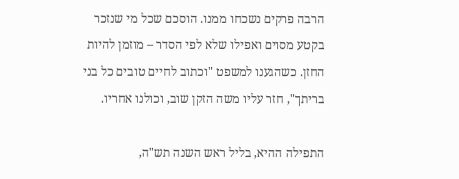הרבה פרקים נשכחו ממנו. הוסכם שכל מי שנזכר בקטע מסוים ואפילו שלא לפי הסדר – מוזמן להיות החזן. כשהגענו למשפט "וכתוב לחיים טובים כל בני בריתך", חזר עליו משה הזקן שוב, וכולנו אחריו.

התפילה ההיא, בליל ראש השנה תש"ה,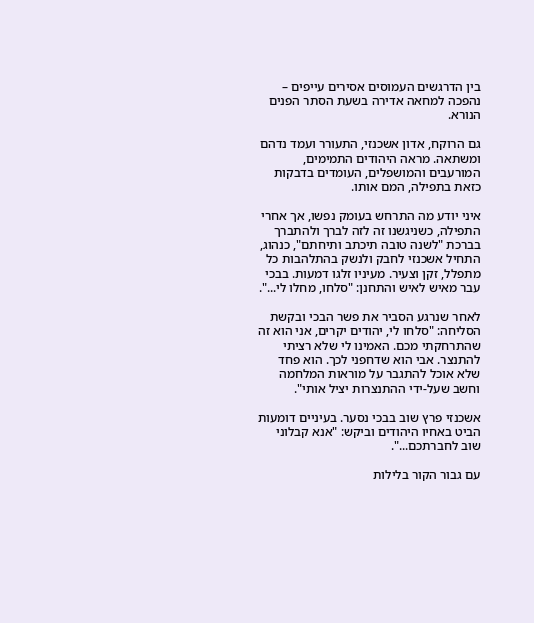בין הדרגשים העמוסים אסירים עייפים – נהפכה למחאה אדירה בשעת הסתר הפנים הנורא.

גם הרוקח, אדון אשכנזי, התעורר ועמד נדהם ומשתאה. מראה היהודים התמימים, המורעבים והמושפלים, העומדים בדבקות כזאת בתפילה, המם אותו.

איני יודע מה התרחש בעומק נפשו, אך אחרי התפילה, כשניגשנו זה לזה לברך ולהתברך בברכת "לשנה טובה תיכתב ותיחתם", כנהוג, התחיל אשכנזי לחבק ולנשק בהתלהבות כל מתפלל, זקן וצעיר. מעיניו זלגו דמעות. בבכי עבר מאיש לאיש והתחנן: "סלחו, מחלו לי...".

לאחר שנרגע הסביר את פשר הבכי ובקשת הסליחה: "סלחו לי, יהודים יקרים, אני הוא זה שהתרחקתי מכם. האמינו לי שלא רציתי להתנצר. אבי הוא שדחפני לכך. הוא פחד שלא אוכל להתגבר על מוראות המלחמה וחשב שעל-ידי ההתנצרות יציל אותי".

אשכנזי פרץ שוב בבכי נסער. בעיניים דומעות הביט באחיו היהודים וביקש: "אנא קבלוני שוב לחברתכם...".

עם גבור הקור בלילות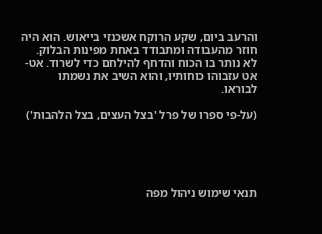והרעב ביום, שקע הרוקח אשכנזי בייאוש. הוא היה חוזר מהעבודה ומתבודד באחת מפינות הבלוק. לא נותר בו הכוח והדחף להילחם כדי לשרוד. אט-אט עזבוהו כוחותיו, והוא השיב את נשמתו לבוראו.

(על-פי ספרו של פרל 'בצל העצים, בצל הלהבות')





תנאי שימוש ניהול מפה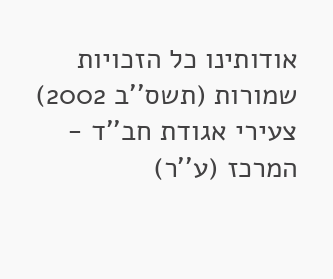אודותינו כל הזכויות שמורות (תשס''ב 2002) צעירי אגודת חב''ד - המרכז (ע''ר)